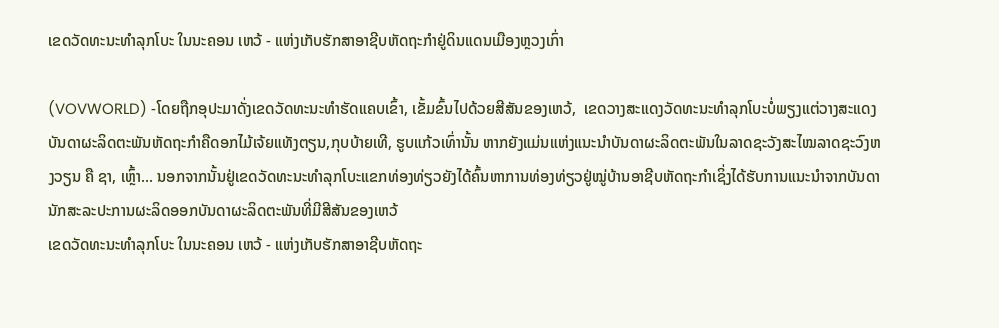ເຂດວັດທະນະທຳລຸກໂບະ ໃນນະຄອນ ເຫວ້ - ແຫ່ງເກັບຮັກສາອາຊີບຫັດຖະກຳຢູ່ດິນແດນເມືອງຫຼວງເກົ່າ

(VOVWORLD) -ໂດຍຖືກອຸປະມາດັ່ງເຂດວັດທະນະທຳຮັດແຄບເຂົ້າ, ເຂັ້ມຂົ້ນໄປດ້ວຍສີສັນຂອງເຫວ້,  ເຂດວາງສະແດງວັດທະນະທຳລຸກໂບະບໍ່ພຽງແຕ່ວາງສະແດງບັນດາຜະລິດຕະພັນຫັດຖະກຳຄືດອກໄມ້ເຈ້ຍແທັງຕຽນ,ກຸບບ້າຍເທີ, ຮູບແກ້ວເທົ່ານັ້ນ ຫາກຍັງແມ່ນແຫ່ງແນະນຳບັນດາຜະລິດຕະພັນໃນລາດຊະວັງສະໄໝລາດຊະວົງຫງວຽນ ຄື ຊາ, ເຫຼົ້າ... ນອກຈາກນັ້ນຢູ່ເຂດວັດທະນະທຳລຸກໂບະແຂກທ່ອງທ່ຽວຍັງໄດ້ຄົ້ນຫາການທ່ອງທ່ຽວຢູ່ໝູ່ບ້ານອາຊີບຫັດຖະກຳເຊິ່ງໄດ້ຮັບການແນະນຳຈາກບັນດານັກສະລະປະການຜະລິດອອກບັນດາຜະລິດຕະພັນທີ່ມີສີສັນຂອງເຫວ້
ເຂດວັດທະນະທຳລຸກໂບະ ໃນນະຄອນ ເຫວ້ - ແຫ່ງເກັບຮັກສາອາຊີບຫັດຖະ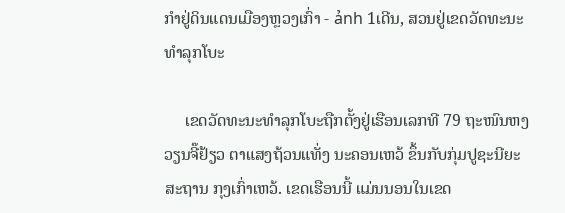ກຳຢູ່ດິນແດນເມືອງຫຼວງເກົ່າ - ảnh 1ເດີນ, ສວນຢູ່ເຂດວັດທະນະທຳລຸກໂບະ

     ເຂດວັດທະນະທຳລຸກໂບະຖືກຕັ້ງຢູ່ເຮືອນເລກທີ 79 ຖະໜົນຫງວຽນຈີ໊ຢ້ຽວ ຕາແສງຖ້ວນແທັ່ງ ນະຄອນເຫວ້ ຂຶ້ນກັບກຸ່ມປູຊະນີຍະສະຖານ ກຸງເກົ່າເຫວ້. ເຂດເຮືອນນີ້ ແມ່ນນອນໃນເຂດ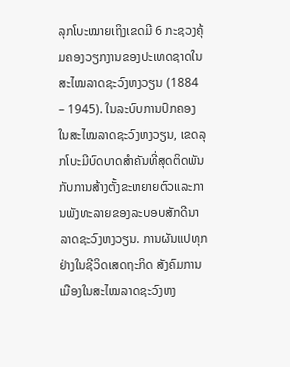ລຸກໂບະໝາຍເຖິງເຂດມີ 6 ກະຊວງຄຸ້ມຄອງວຽກງານຂອງປະເທດຊາດໃນສະໄໝລາດຊະວົງຫງວຽນ (1884 – 1945). ໃນລະບົບການປົກຄອງໃນສະໄໝລາດຊະວົງຫງວຽນ, ເຂດລຸກໂບະມີບົດບາດສຳຄັນທີ່ສຸດຕິດພັນກັບການສ້າງຕັ້ງຂະຫຍາຍຕົວແລະການພັງທະລາຍຂອງລະບອບສັກດີນາລາດຊະວົງຫງວຽນ. ການຜັນແປທຸກຢ່າງໃນຊີວິດເສດຖະກິດ ສັງຄົມການເມືອງໃນສະໄໝລາດຊະວົງຫງ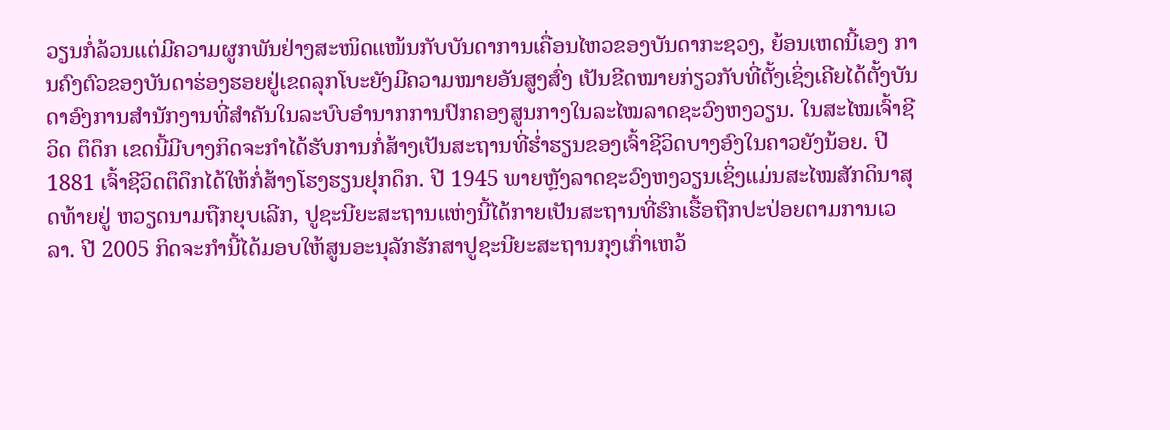ວຽນກໍ່ລ້ວນແຕ່ມີຄວາມຜູກພັນຢ່າງສະໜິດແໜ້ນກັບບັນດາການເຄື່ອນໄຫວຂອງບັນດາກະຊວງ, ຍ້ອນເຫດນີ້ເອງ ການຄົງຕົວຂອງບັນດາຮ່ອງຮອຍຢູ່ເຂດລຸກໂບະຍັງມີຄວາມໝາຍອັນສູງສົ່ງ ເປັນຂີດໝາຍກ່ຽວກັບທີ່ຕັ້ງເຊິ່ງເຄີຍໄດ້ຕັ້ງບັນດາອົງການສຳນັກງານທີ່ສຳຄັນໃນລະບົບອຳນາກການປົກຄອງສູນກາງໃນລະໄໝລາດຊະວົງຫງວຽນ. ໃນສະໄໝເຈົ້າຊີວິດ ຕຶດຶກ ເຂດນີ້ມີບາງກິດຈະກຳໄດ້ຮັບການກໍ່ສ້າງເປັນສະຖານທີ່ຮ່ຳຮຽນຂອງເຈົ້າຊີວິດບາງອົງໃນຄາວຍັງນ້ອຍ. ປີ 1881 ເຈົ້າຊີວິດຕຶດຶກໄດ້ໃຫ້ກໍ່ສ້າງໂຮງຮຽນຢຸກດຶກ. ປີ 1945 ພາຍຫຼັງລາດຊະວົງຫງວຽນເຊິ່ງແມ່ນສະໄໝສັກດິນາສຸດທ້າຍຢູ່ ຫວຽດນາມຖືກຍຸບເລີກ, ປູຊະນີຍະສະຖານແຫ່ງນີ້ໄດ້ກາຍເປັນສະຖານທີ່ຮົກເຮື້ອຖືກປະປ່ອຍຕາມການເວລາ. ປີ 2005 ກິດຈະກຳນີ້ໄດ້ມອບໃຫ້ສູນອະນຸລັກຮັກສາປູຊະນີຍະສະຖານກຸງເກົ່າເຫວ້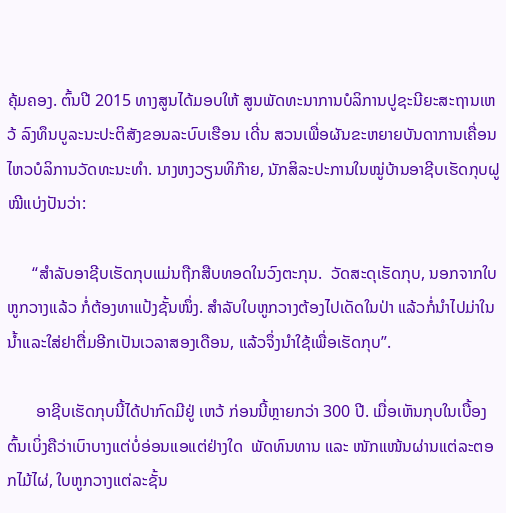ຄຸ້ມຄອງ. ຕົ້ນປີ 2015 ທາງສູນໄດ້ມອບໃຫ້ ສູນພັດທະນາການບໍລິການປູຊະນີຍະສະຖານເຫວ້ ລົງທຶນບູລະນະປະຕິສັງຂອນລະບົບເຮືອນ ເດີ່ນ ສວນເພື່ອຜັນຂະຫຍາຍບັນດາການເຄື່ອນໄຫວບໍລິການວັດທະນະທຳ. ນາງຫງວຽນທິກ໊າຍ, ນັກສິລະປະການໃນໝູ່ບ້ານອາຊີບເຮັດກຸບຝູໝີແບ່ງປັນວ່າ:

      “ສຳລັບອາຊີບເຮັດກຸບແມ່ນຖືກສືບທອດໃນວົງຕະກຸນ.  ວັດສະດຸເຮັດກຸບ, ນອກຈາກໃບຫູກວາງແລ້ວ ກໍ່ຕ້ອງທາແປ້ງຊັ້ນໜຶ່ງ. ສຳລັບໃບຫູກວາງຕ້ອງໄປເດັດໃນປ່າ ແລ້ວກໍ່ນຳໄປມ່າໃນນ້ຳແລະໃສ່ຢາຕື່ມອີກເປັນເວລາສອງເດືອນ, ແລ້ວຈຶ່ງນຳໃຊ້ເພື່ອເຮັດກຸບ”.

       ອາຊີບເຮັດກຸບນີ້ໄດ້ປາກົດມີຢູ່ ເຫວ້ ກ່ອນນີ້ຫຼາຍກວ່າ 300 ປີ. ເມື່ອເຫັນກຸບໃນເບື້ອງຕົ້ນເບິ່ງຄືວ່າເບົາບາງແຕ່ບໍ່ອ່ອນແອແຕ່ຢ່າງໃດ  ພັດທົນທານ ແລະ ໜັກແໜ້ນຜ່ານແຕ່ລະຕອກໄມ້ໄຜ່, ໃບຫູກວາງແຕ່ລະຊັ້ນ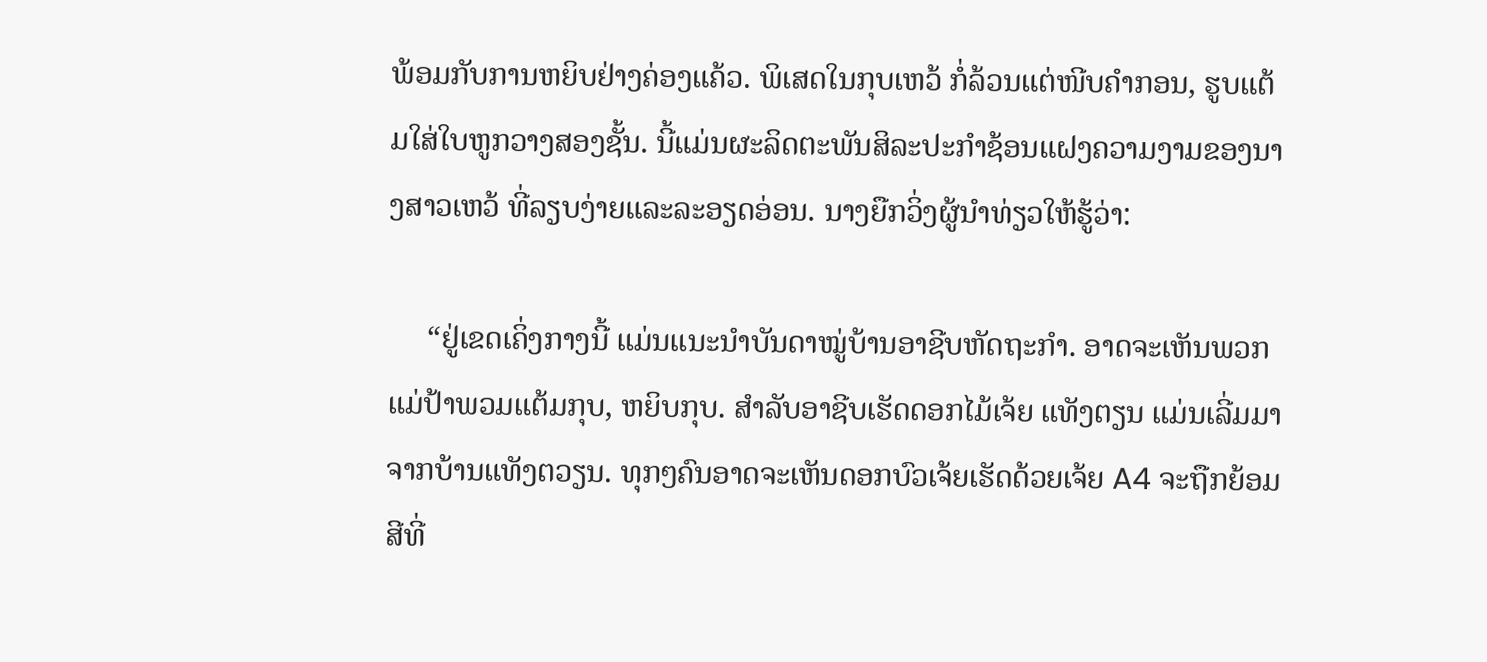ພ້ອມກັບການຫຍິບຢ່າງຄ່ອງແຄ້ວ. ພິເສດໃນກຸບເຫວ້ ກໍ່ລ້ວນແຕ່ໜີບຄຳກອນ, ຮູບແຕ້ມໃສ່ໃບຫູກວາງສອງຊັ້ນ. ນີ້ແມ່ນຜະລິດຕະພັນສິລະປະກຳຊ້ອນແຝງຄວາມງາມຂອງນາງສາວເຫວ້ ທີ່ລຽບງ່າຍແລະລະອຽດອ່ອນ. ນາງຍືກວິ່ງຜູ້ນຳທ່ຽວໃຫ້ຮູ້ວ່າ:

     “ຢູ່ເຂດເຄິ່ງກາງນີ້ ແມ່ນແນະນຳບັນດາໝູ່ບ້ານອາຊີບຫັດຖະກຳ. ອາດຈະເຫັນພວກແມ່ປ້າພວມແຕ້ມກຸບ, ຫຍິບກຸບ. ສຳລັບອາຊີບເຮັດດອກໄມ້ເຈ້ຍ ແທັງຕຽນ ແມ່ນເລີ່ມມາຈາກບ້ານແທັງຕວຽນ. ທຸກໆຄົນອາດຈະເຫັນດອກບົວເຈ້ຍເຮັດດ້ວຍເຈ້ຍ A4 ຈະຖືກຍ້ອມສີທີ່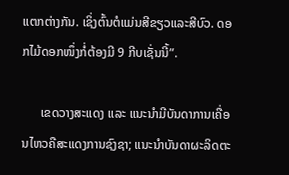ແຕກຕ່າງກັນ. ເຊິ່ງຕົ້ນຕໍແມ່ນສີຂຽວແລະສີບົວ. ດອກໄມ້ດອກໜຶ່ງກໍ່ຕ້ອງມີ 9 ກີບເຊັ່ນນີ້”.

      ເຂດວາງສະແດງ ແລະ ແນະນຳມີບັນດາການເຄື່ອນໄຫວຄືສະແດງການຊົງຊາ; ແນະນຳບັນດາຜະລິດຕະ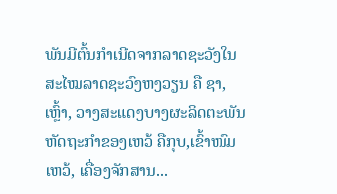ພັນມີຕົ້ນກຳເນີດຈາກລາດຊະວັງໃນສະໄໝລາດຊະວົງຫງວຽນ ຄື ຊາ, ເຫຼົ້າ, ວາງສະແດງບາງຜະລິດຕະພັນຫັດຖະກຳຂອງເຫວ້ ຄືກຸບ,ເຂົ້າໜົມເຫວ້, ເຄື່ອງຈັກສານ...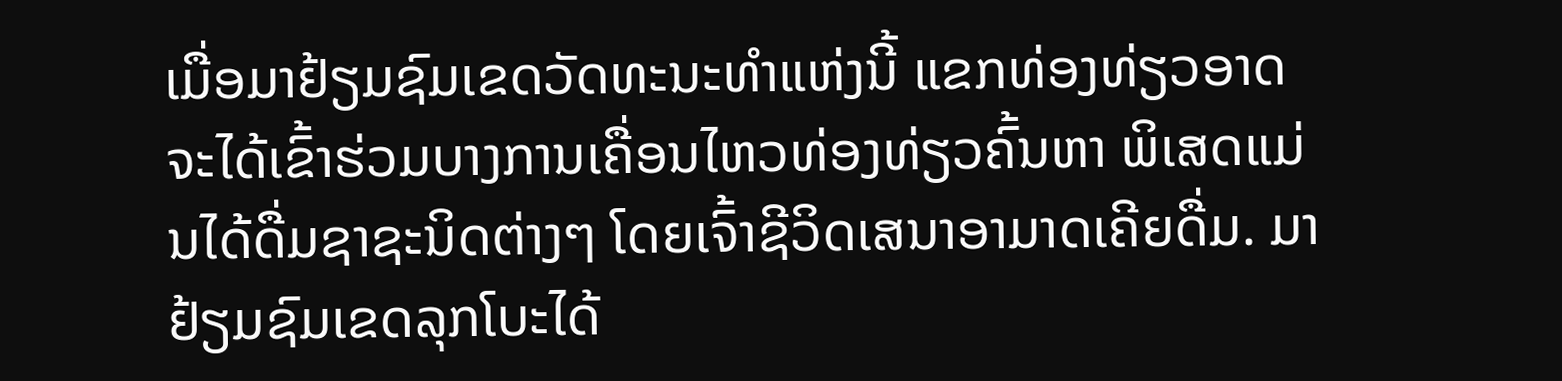ເມື່ອມາຢ້ຽມຊົມເຂດວັດທະນະທຳແຫ່ງນີ້ ແຂກທ່ອງທ່ຽວອາດຈະໄດ້ເຂົ້າຮ່ວມບາງການເຄື່ອນໄຫວທ່ອງທ່ຽວຄົ້ນຫາ ພິເສດແມ່ນໄດ້ດື່ມຊາຊະນິດຕ່າງໆ ໂດຍເຈົ້າຊີວິດເສນາອາມາດເຄີຍດື່ມ. ມາຢ້ຽມຊົມເຂດລຸກໂບະໄດ້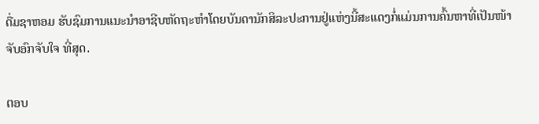ດື່ມຊາຫອມ ຮັບຊົມການແນະນຳອາຊີບຫັດຖະຫຳໂດຍບັນດານັກສິລະປະການຢູ່ແຫ່ງນີ້ສະແດງກໍ່ແມ່ນການຄົ້ນຫາທີ່ເປັນໜ້າຈັບອົກຈັບໃຈ ທີ່ສຸດ.

ຕອບ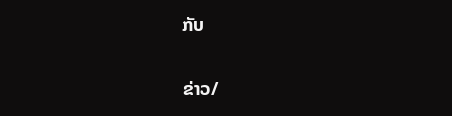ກັບ

ຂ່າວ/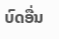ບົດອື່ນ